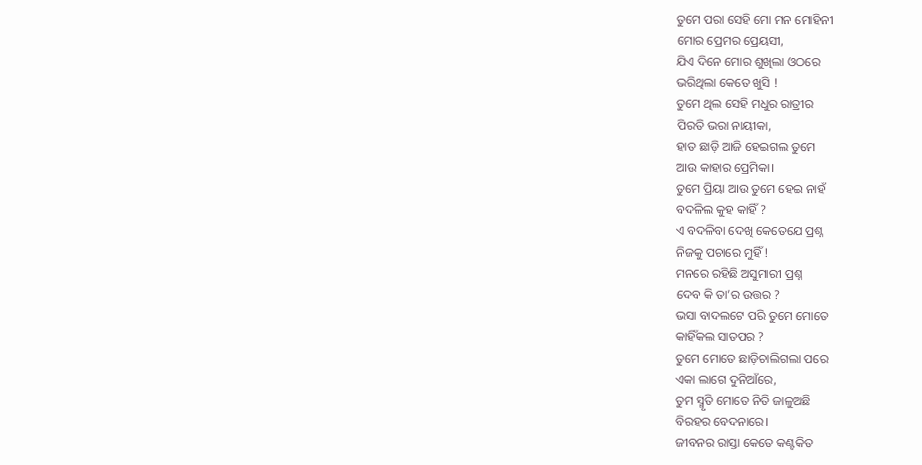ତୁମେ ପରା ସେହି ମୋ ମନ ମୋହିନୀ
ମୋର ପ୍ରେମର ପ୍ରେୟସୀ,
ଯିଏ ଦିନେ ମୋର ଶୁଖିଲା ଓଠରେ
ଭରିଥିଲା କେତେ ଖୁସି !
ତୁମେ ଥିଲ ସେହି ମଧୁର ରାତ୍ରୀର
ପିରତି ଭରା ନାୟୀକା,
ହାତ ଛାଡ଼ି ଆଜି ହେଇଗଲ ତୁମେ
ଆଉ କାହାର ପ୍ରେମିକା।
ତୁମେ ପ୍ରିୟା ଆଉ ତୁମେ ହେଇ ନାହଁ
ବଦଳିଲ କୁହ କାହିଁ ?
ଏ ବଦଳିବା ଦେଖି କେତେଯେ ପ୍ରଶ୍ନ
ନିଜକୁ ପଚାରେ ମୁହିଁ !
ମନରେ ରହିଛି ଅସୁମାରୀ ପ୍ରଶ୍ନ
ଦେବ କି ତା’ର ଉତ୍ତର ?
ଭସା ବାଦଲଟେ ପରି ତୁମେ ମୋତେ
କାହିଁକଲ ସାତପର ?
ତୁମେ ମୋତେ ଛାଡ଼ିଚାଲିଗଲା ପରେ
ଏକା ଲାଗେ ଦୁନିଆଁରେ,
ତୁମ ସ୍ମୃତି ମୋତେ ନିତି ଜାଳୁଅଛି
ବିରହର ବେଦନାରେ।
ଜୀବନର ରାସ୍ତା କେତେ କଣ୍ଟକିତ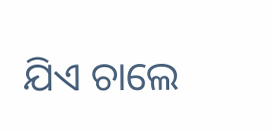ଯିଏ ଚାଲେ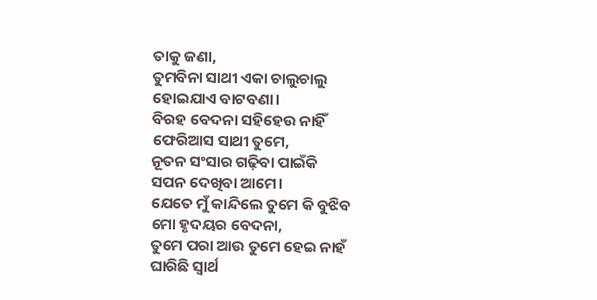ତାକୁ ଜଣା,
ତୁମବିନା ସାଥୀ ଏକା ଚାଲୁଚାଲୁ
ହୋଇଯାଏ ବାଟବଣା।
ବିରହ ବେଦନା ସହିହେଉ ନାହିଁ
ଫେରିଆସ ସାଥୀ ତୁମେ,
ନୂତନ ସଂସାର ଗଢ଼ିବା ପାଇଁକି
ସପନ ଦେଖିବା ଆମେ।
ଯେତେ ମୁଁ କାନ୍ଦିଲେ ତୁମେ କି ବୁଝିବ
ମୋ ହୃଦୟର ବେଦନା,
ତୁମେ ପରା ଆଉ ତୁମେ ହେଇ ନାହଁ
ଘାରିଛି ସ୍ବାର୍ଥ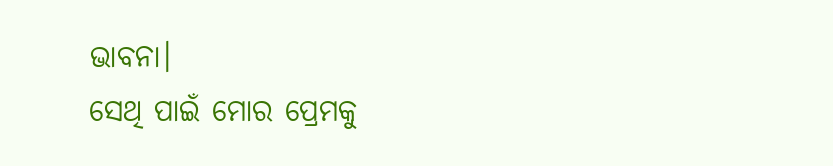ଭାବନା।
ସେଥି ପାଇଁ ମୋର ପ୍ରେମକୁ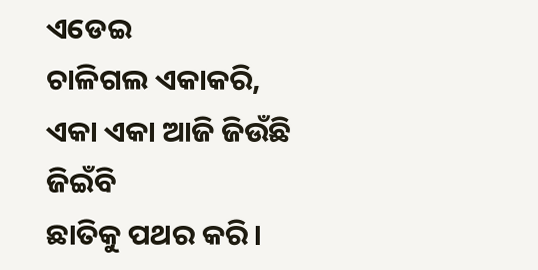ଏଡେଇ
ଚାଳିଗଲ ଏକାକରି,
ଏକା ଏକା ଆଜି ଜିଉଁଛି ଜିଇଁବି
ଛାତିକୁ ପଥର କରି।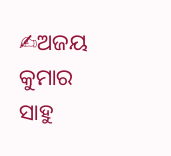✍ଅଜୟ କୁମାର ସାହୁ